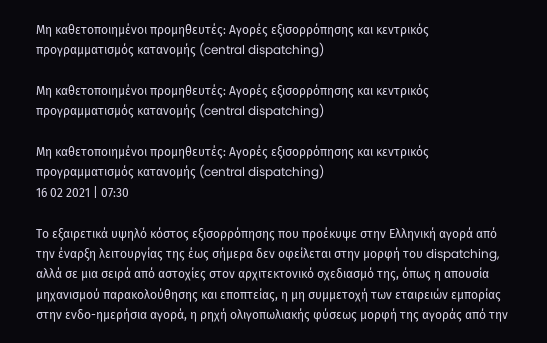Μη καθετοποιημένοι προμηθευτές: Αγορές εξισορρόπησης και κεντρικός προγραμματισμός κατανομής (central dispatching)

Μη καθετοποιημένοι προμηθευτές: Αγορές εξισορρόπησης και κεντρικός προγραμματισμός κατανομής (central dispatching)

Μη καθετοποιημένοι προμηθευτές: Αγορές εξισορρόπησης και κεντρικός προγραμματισμός κατανομής (central dispatching)
16 02 2021 | 07:30

Το εξαιρετικά υψηλό κόστος εξισορρόπησης που προέκυψε στην Ελληνική αγορά από την έναρξη λειτουργίας της έως σήμερα δεν οφείλεται στην μορφή του dispatching, αλλά σε μια σειρά από αστοχίες στον αρχιτεκτονικό σχεδιασμό της, όπως η απουσία μηχανισμού παρακολούθησης και εποπτείας, η μη συμμετοχή των εταιρειών εμπορίας στην ενδο-ημερήσια αγορά, η ρηχή ολιγοπωλιακής φύσεως μορφή της αγοράς από την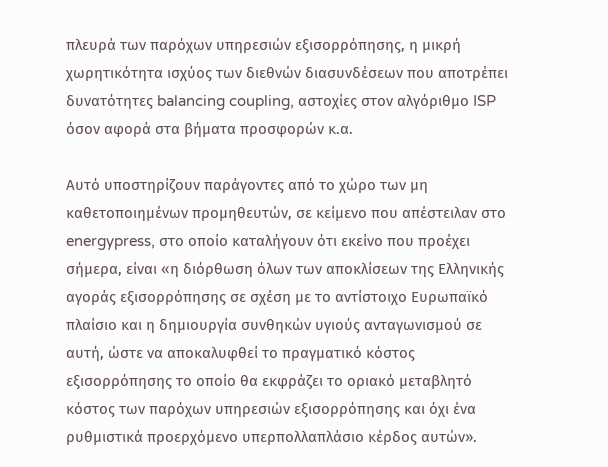πλευρά των παρόχων υπηρεσιών εξισορρόπησης, η μικρή χωρητικότητα ισχύος των διεθνών διασυνδέσεων που αποτρέπει δυνατότητες balancing coupling, αστοχίες στον αλγόριθμο ISP όσον αφορά στα βήματα προσφορών κ.α.

Αυτό υποστηρίζουν παράγοντες από το χώρο των μη καθετοποιημένων προμηθευτών, σε κείμενο που απέστειλαν στο energypress, στο οποίο καταλήγουν ότι εκείνο που προέχει σήμερα, είναι «η διόρθωση όλων των αποκλίσεων της Ελληνικής αγοράς εξισορρόπησης σε σχέση με το αντίστοιχο Ευρωπαϊκό πλαίσιο και η δημιουργία συνθηκών υγιούς ανταγωνισμού σε αυτή, ώστε να αποκαλυφθεί το πραγματικό κόστος εξισορρόπησης το οποίο θα εκφράζει το οριακό μεταβλητό κόστος των παρόχων υπηρεσιών εξισορρόπησης και όχι ένα ρυθμιστικά προερχόμενο υπερπολλαπλάσιο κέρδος αυτών».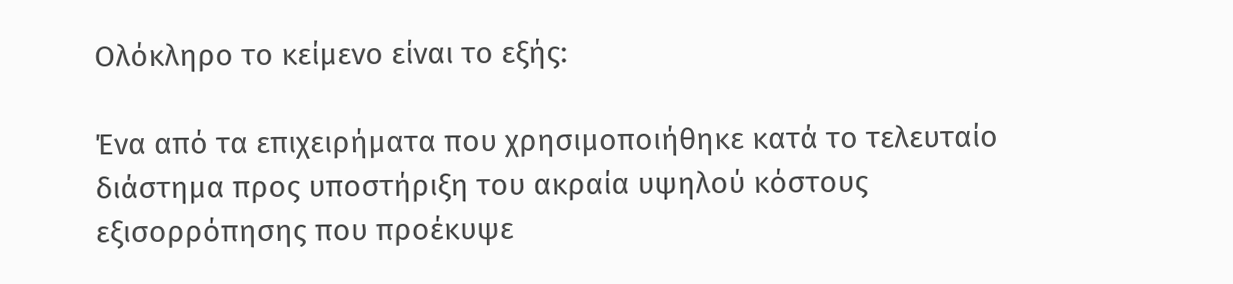Ολόκληρο το κείμενο είναι το εξής:

Ένα από τα επιχειρήματα που χρησιμοποιήθηκε κατά το τελευταίο διάστημα προς υποστήριξη του ακραία υψηλού κόστους εξισορρόπησης που προέκυψε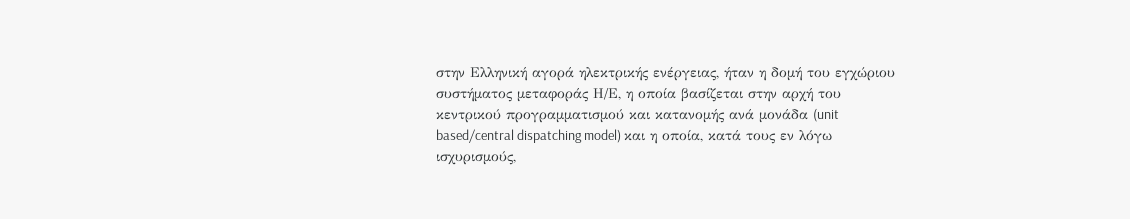στην Ελληνική αγορά ηλεκτρικής ενέργειας, ήταν η δομή του εγχώριου συστήματος μεταφοράς Η/Ε, η οποία βασίζεται στην αρχή του κεντρικού προγραμματισμού και κατανομής ανά μονάδα (unit based/central dispatching model) και η οποία, κατά τους εν λόγω ισχυρισμούς,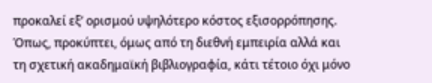προκαλεί εξ’ ορισμού υψηλότερο κόστος εξισορρόπησης. Όπως, προκύπτει, όμως από τη διεθνή εμπειρία αλλά και τη σχετική ακαδημαϊκή βιβλιογραφία, κάτι τέτοιο όχι μόνο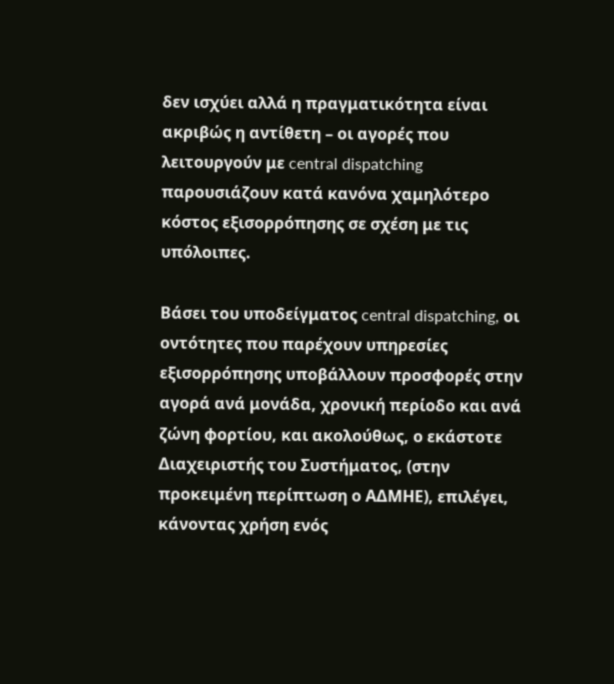δεν ισχύει αλλά η πραγματικότητα είναι ακριβώς η αντίθετη – οι αγορές που λειτουργούν με central dispatching παρουσιάζουν κατά κανόνα χαμηλότερο κόστος εξισορρόπησης σε σχέση με τις υπόλοιπες.

Βάσει του υποδείγματος central dispatching, oι οντότητες που παρέχουν υπηρεσίες εξισορρόπησης υποβάλλουν προσφορές στην αγορά ανά μονάδα, χρονική περίοδο και ανά ζώνη φορτίου, και ακολούθως, ο εκάστοτε Διαχειριστής του Συστήματος, (στην προκειμένη περίπτωση ο ΑΔΜΗΕ), επιλέγει, κάνοντας χρήση ενός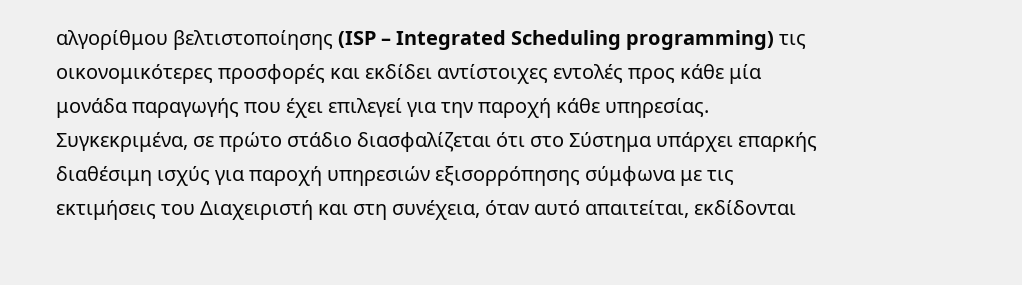αλγορίθμου βελτιστοποίησης (ISP – Integrated Scheduling programming) τις οικονομικότερες προσφορές και εκδίδει αντίστοιχες εντολές προς κάθε μία μονάδα παραγωγής που έχει επιλεγεί για την παροχή κάθε υπηρεσίας. Συγκεκριμένα, σε πρώτο στάδιο διασφαλίζεται ότι στο Σύστημα υπάρχει επαρκής διαθέσιμη ισχύς για παροχή υπηρεσιών εξισορρόπησης σύμφωνα με τις εκτιμήσεις του Διαχειριστή και στη συνέχεια, όταν αυτό απαιτείται, εκδίδονται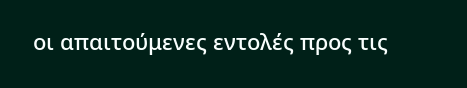οι απαιτούμενες εντολές προς τις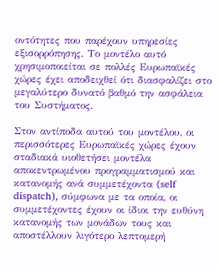οντότητες που παρέχουν υπηρεσίες εξισορρόπησης. Το μοντέλο αυτό χρησιμοποιείται σε πολλές Ευρωπαϊκές χώρες έχει αποδειχθεί ότι διασφαλίζει στο μεγαλύτερο δυνατό βαθμό την ασφάλεια του Συστήματος.

Στον αντίποδα αυτού του μοντέλου, οι περισσότερες Ευρωπαϊκές χώρες έχουν σταδιακά υιοθετήσει μοντέλα αποκεντρωμένου προγραμματισμού και κατανομής ανά συμμετέχοντα (self dispatch), σύμφωνα με τα οποία, οι συμμετέχοντες έχουν οι ίδιοι την ευθύνη κατανομής των μονάδων τους και αποστέλλουν λιγότερο λεπτομερή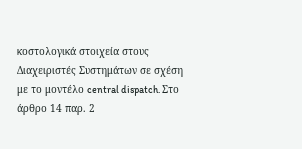κοστολογικά στοιχεία στους Διαχειριστές Συστημάτων σε σχέση με το μοντέλο central dispatch. Στο άρθρο 14 παρ. 2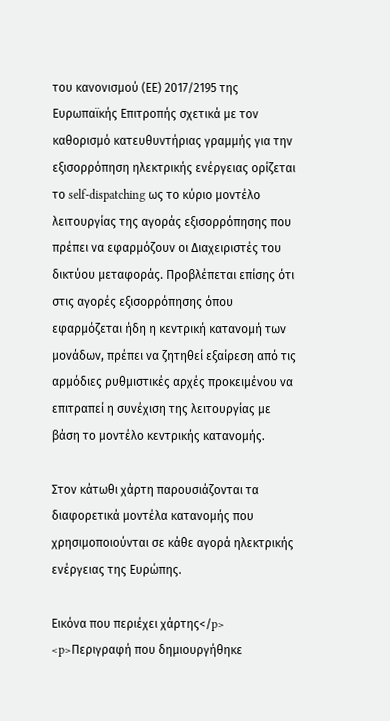του κανονισμού (ΕΕ) 2017/2195 της Ευρωπαϊκής Επιτροπής σχετικά με τον καθορισμό κατευθυντήριας γραμμής για την εξισορρόπηση ηλεκτρικής ενέργειας ορίζεται το self-dispatching ως το κύριο μοντέλο λειτουργίας της αγοράς εξισορρόπησης που πρέπει να εφαρμόζουν οι Διαχειριστές του δικτύου μεταφοράς. Προβλέπεται επίσης ότι στις αγορές εξισορρόπησης όπου εφαρμόζεται ήδη η κεντρική κατανομή των μονάδων, πρέπει να ζητηθεί εξαίρεση από τις αρμόδιες ρυθμιστικές αρχές προκειμένου να επιτραπεί η συνέχιση της λειτουργίας με βάση το μοντέλο κεντρικής κατανομής.

Στον κάτωθι χάρτη παρουσιάζονται τα διαφορετικά μοντέλα κατανομής που χρησιμοποιούνται σε κάθε αγορά ηλεκτρικής ενέργειας της Ευρώπης.

Εικόνα που περιέχει χάρτης</p>
<p>Περιγραφή που δημιουργήθηκε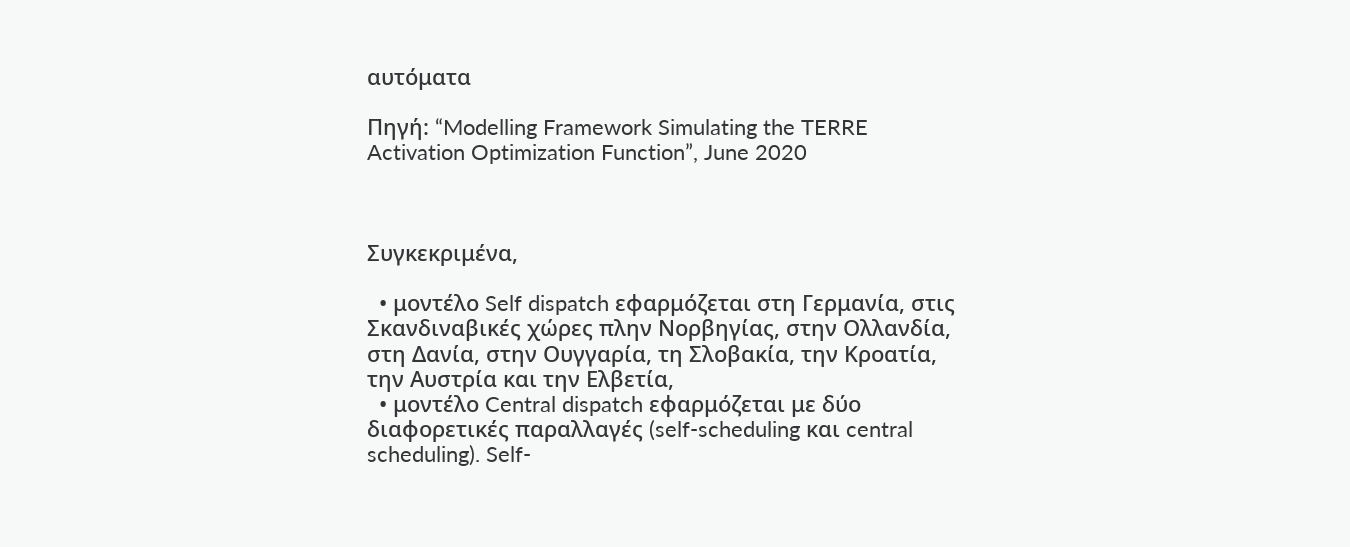αυτόματα

Πηγή: “Modelling Framework Simulating the TERRE Activation Optimization Function”, June 2020



Συγκεκριμένα,

  • μοντέλο Self dispatch εφαρμόζεται στη Γερμανία, στις Σκανδιναβικές χώρες πλην Νορβηγίας, στην Ολλανδία, στη Δανία, στην Ουγγαρία, τη Σλοβακία, την Κροατία, την Αυστρία και την Ελβετία,
  • μοντέλο Central dispatch εφαρμόζεται με δύο διαφορετικές παραλλαγές (self-scheduling και central scheduling). Self-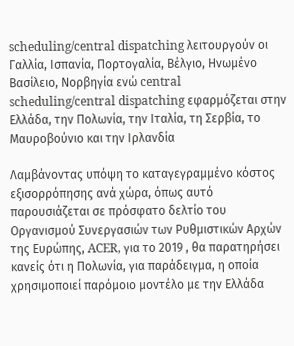scheduling/central dispatching λειτουργούν οι Γαλλία, Ισπανία, Πορτογαλία, Βέλγιο, Ηνωμένο Βασίλειο, Νορβηγία ενώ central scheduling/central dispatching εφαρμόζεται στην Ελλάδα, την Πολωνία, την Ιταλία, τη Σερβία, το Μαυροβούνιο και την Ιρλανδία

Λαμβάνοντας υπόψη το καταγεγραμμένο κόστος εξισορρόπησης ανά χώρα, όπως αυτό παρουσιάζεται σε πρόσφατο δελτίο του Οργανισμού Συνεργασιών των Ρυθμιστικών Αρχών της Ευρώπης, ACER, για το 2019 , θα παρατηρήσει κανείς ότι η Πολωνία, για παράδειγμα, η οποία χρησιμοποιεί παρόμοιο μοντέλο με την Ελλάδα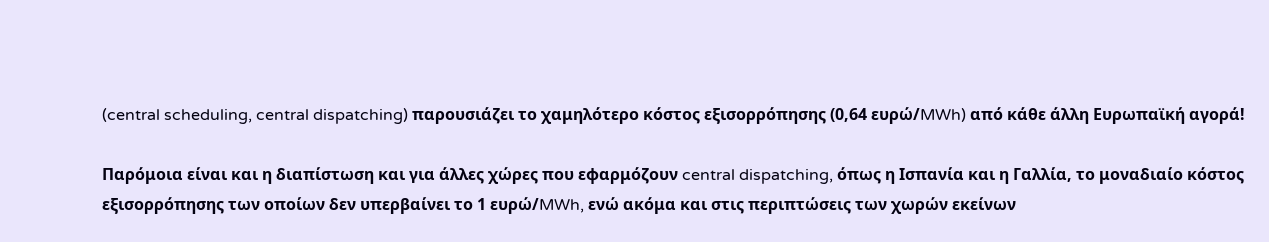(central scheduling, central dispatching) παρουσιάζει το χαμηλότερο κόστος εξισορρόπησης (0,64 ευρώ/MWh) από κάθε άλλη Ευρωπαϊκή αγορά!

Παρόμοια είναι και η διαπίστωση και για άλλες χώρες που εφαρμόζουν central dispatching, όπως η Ισπανία και η Γαλλία, το μοναδιαίο κόστος εξισορρόπησης των οποίων δεν υπερβαίνει το 1 ευρώ/MWh, ενώ ακόμα και στις περιπτώσεις των χωρών εκείνων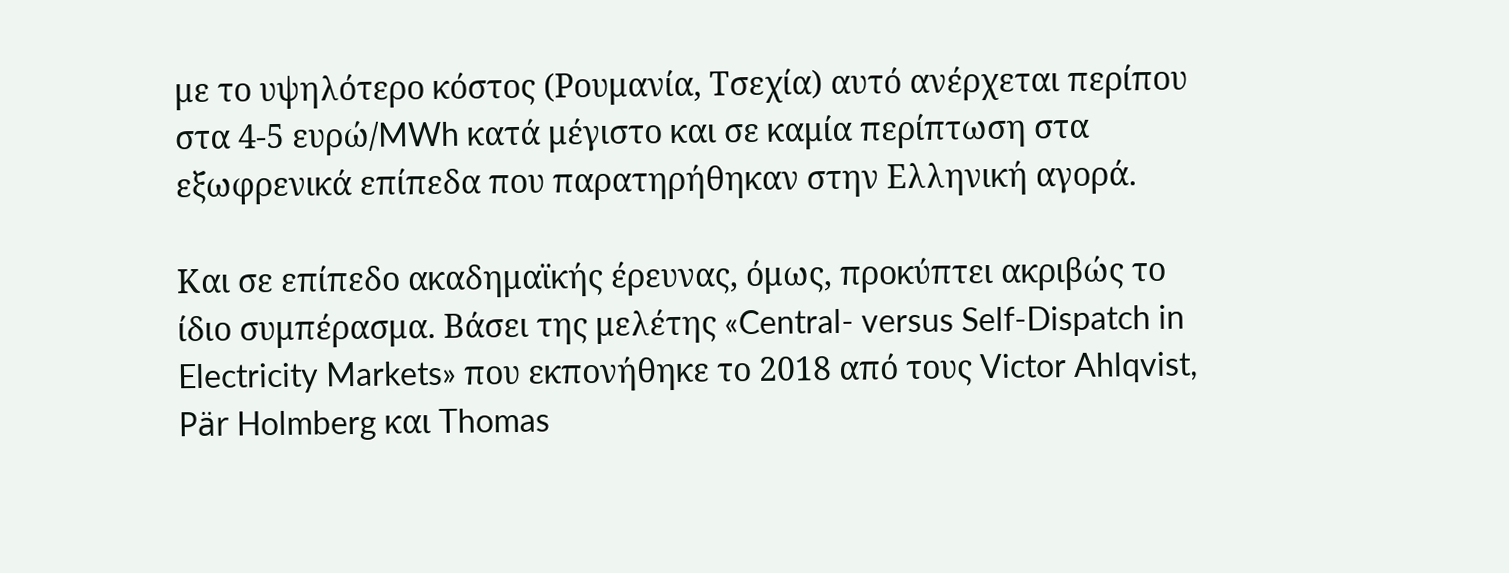με το υψηλότερο κόστος (Ρουμανία, Τσεχία) αυτό ανέρχεται περίπου στα 4-5 ευρώ/MWh κατά μέγιστο και σε καμία περίπτωση στα εξωφρενικά επίπεδα που παρατηρήθηκαν στην Ελληνική αγορά.

Και σε επίπεδο ακαδημαϊκής έρευνας, όμως, προκύπτει ακριβώς το ίδιο συμπέρασμα. Βάσει της μελέτης «Central- versus Self-Dispatch in Electricity Markets» που εκπονήθηκε το 2018 από τους Victor Ahlqvist, Pär Holmberg και Thomas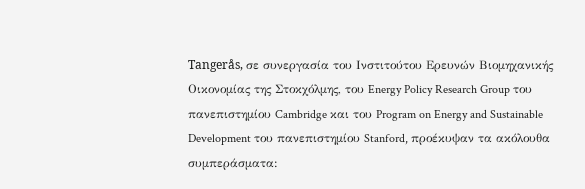Tangerås, σε συνεργασία του Ινστιτούτου Ερευνών Βιομηχανικής Οικονομίας της Στοκχόλμης, του Energy Policy Research Group του πανεπιστημίου Cambridge και του Program on Energy and Sustainable Development του πανεπιστημίου Stanford, προέκυψαν τα ακόλουθα συμπεράσματα: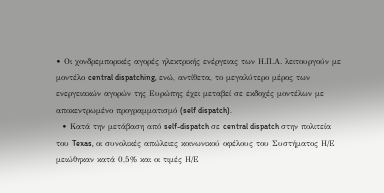• Οι χονδρεμπορικές αγορές ηλεκτρικής ενέργειας των Η.Π.Α. λειτουργούν με μοντέλο central dispatching, ενώ, αντίθετα, το μεγαλύτερο μέρος των ενεργειακών αγορών της Ευρώπης έχει μεταβεί σε εκδοχές μοντέλων με αποκεντρωμένο προγραμματισμό (self dispatch).
  • Κατά την μετάβαση από self-dispatch σε central dispatch στην πολιτεία του Texas, οι συνολικές απώλειες κοινωνικού οφέλους του Συστήματος Η/Ε μειώθηκαν κατά 0,5% και οι τιμές Η/Ε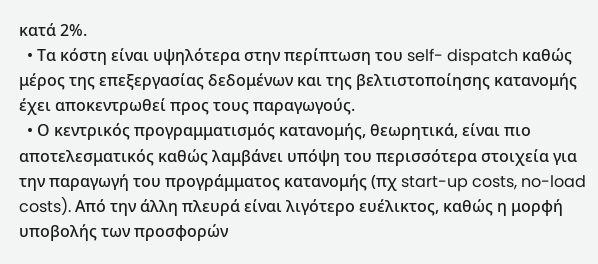κατά 2%.
  • Τα κόστη είναι υψηλότερα στην περίπτωση του self- dispatch καθώς μέρος της επεξεργασίας δεδομένων και της βελτιστοποίησης κατανομής έχει αποκεντρωθεί προς τους παραγωγούς.
  • Ο κεντρικός προγραμματισμός κατανομής, θεωρητικά, είναι πιο αποτελεσματικός καθώς λαμβάνει υπόψη του περισσότερα στοιχεία για την παραγωγή του προγράμματος κατανομής (πχ start-up costs, no-load costs). Από την άλλη πλευρά είναι λιγότερο ευέλικτος, καθώς η μορφή υποβολής των προσφορών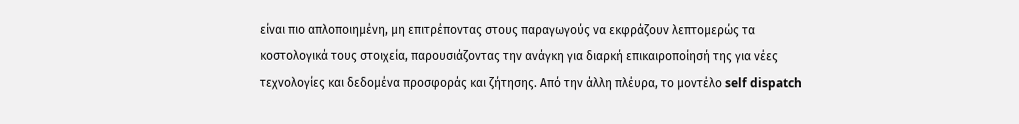είναι πιο απλοποιημένη, μη επιτρέποντας στους παραγωγούς να εκφράζουν λεπτομερώς τα κοστολογικά τους στοιχεία, παρουσιάζοντας την ανάγκη για διαρκή επικαιροποίησή της για νέες τεχνολογίες και δεδομένα προσφοράς και ζήτησης. Από την άλλη πλέυρα, το μοντέλο self dispatch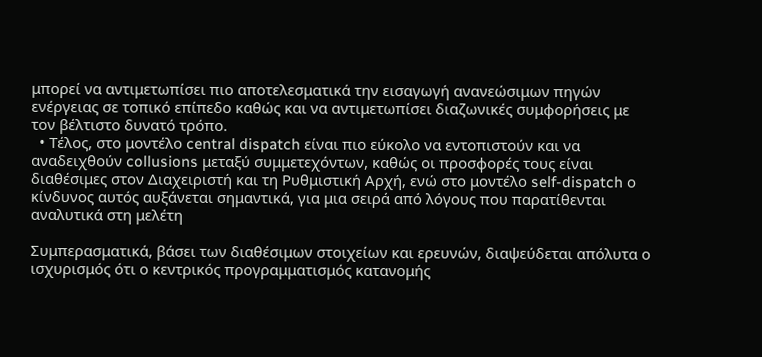μπορεί να αντιμετωπίσει πιο αποτελεσματικά την εισαγωγή ανανεώσιμων πηγών ενέργειας σε τοπικό επίπεδο καθώς και να αντιμετωπίσει διαζωνικές συμφορήσεις με τον βέλτιστο δυνατό τρόπο.
  • Τέλος, στο μοντέλο central dispatch είναι πιο εύκολο να εντοπιστούν και να αναδειχθούν collusions μεταξύ συμμετεχόντων, καθώς οι προσφορές τους είναι διαθέσιμες στον Διαχειριστή και τη Ρυθμιστική Αρχή, ενώ στο μοντέλο self-dispatch ο κίνδυνος αυτός αυξάνεται σημαντικά, για μια σειρά από λόγους που παρατίθενται αναλυτικά στη μελέτη

Συμπερασματικά, βάσει των διαθέσιμων στοιχείων και ερευνών, διαψεύδεται απόλυτα ο ισχυρισμός ότι ο κεντρικός προγραμματισμός κατανομής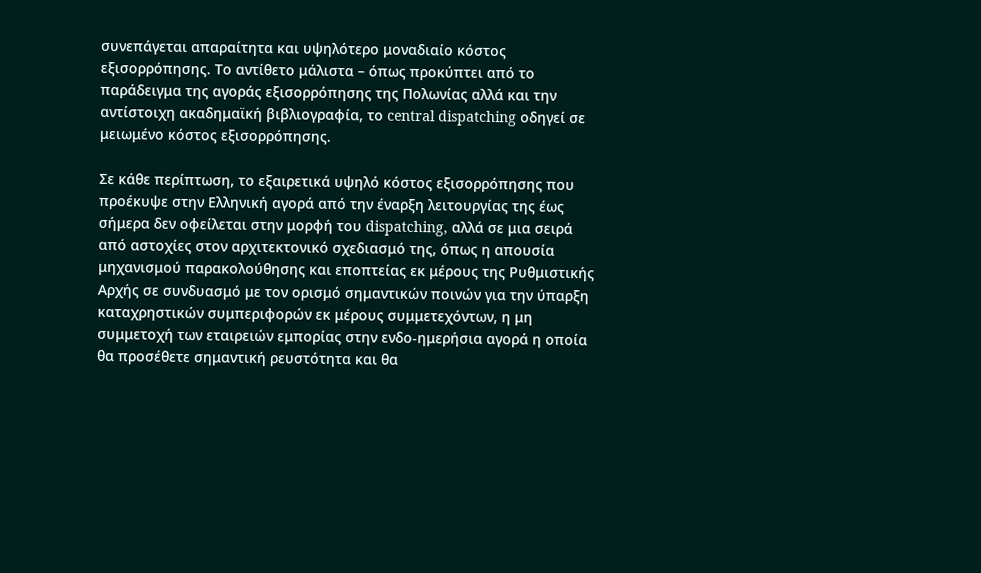συνεπάγεται απαραίτητα και υψηλότερο μοναδιαίο κόστος εξισορρόπησης. Το αντίθετο μάλιστα – όπως προκύπτει από το παράδειγμα της αγοράς εξισορρόπησης της Πολωνίας αλλά και την αντίστοιχη ακαδημαϊκή βιβλιογραφία, το central dispatching οδηγεί σε μειωμένο κόστος εξισορρόπησης.

Σε κάθε περίπτωση, το εξαιρετικά υψηλό κόστος εξισορρόπησης που προέκυψε στην Ελληνική αγορά από την έναρξη λειτουργίας της έως σήμερα δεν οφείλεται στην μορφή του dispatching, αλλά σε μια σειρά από αστοχίες στον αρχιτεκτονικό σχεδιασμό της, όπως η απουσία μηχανισμού παρακολούθησης και εποπτείας εκ μέρους της Ρυθμιστικής Αρχής σε συνδυασμό με τον ορισμό σημαντικών ποινών για την ύπαρξη καταχρηστικών συμπεριφορών εκ μέρους συμμετεχόντων, η μη συμμετοχή των εταιρειών εμπορίας στην ενδο-ημερήσια αγορά η οποία θα προσέθετε σημαντική ρευστότητα και θα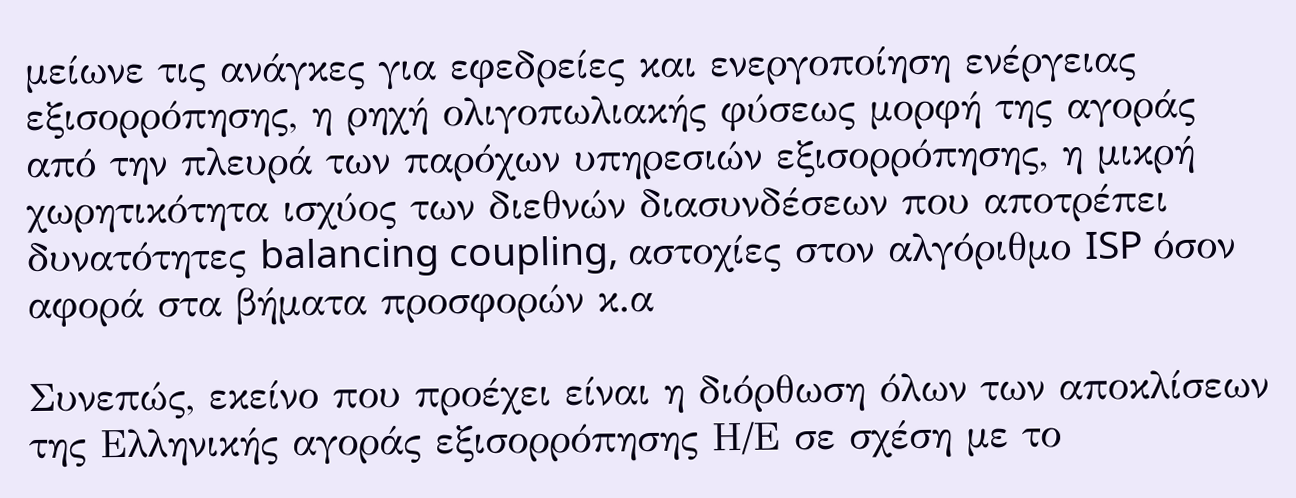μείωνε τις ανάγκες για εφεδρείες και ενεργοποίηση ενέργειας εξισορρόπησης, η ρηχή ολιγοπωλιακής φύσεως μορφή της αγοράς από την πλευρά των παρόχων υπηρεσιών εξισορρόπησης, η μικρή χωρητικότητα ισχύος των διεθνών διασυνδέσεων που αποτρέπει δυνατότητες balancing coupling, αστοχίες στον αλγόριθμο ISP όσον αφορά στα βήματα προσφορών κ.α

Συνεπώς, εκείνο που προέχει είναι η διόρθωση όλων των αποκλίσεων της Ελληνικής αγοράς εξισορρόπησης Η/Ε σε σχέση με το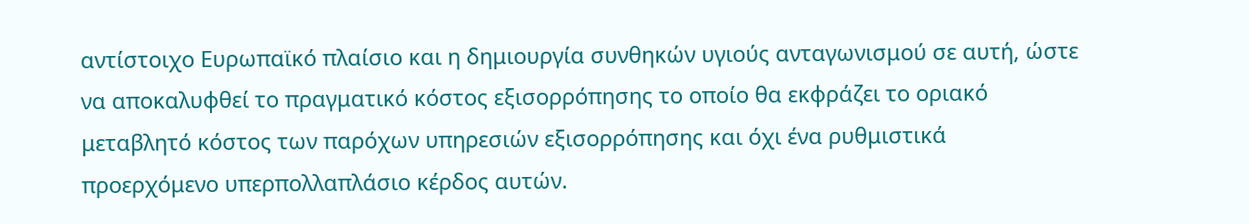αντίστοιχο Ευρωπαϊκό πλαίσιο και η δημιουργία συνθηκών υγιούς ανταγωνισμού σε αυτή, ώστε να αποκαλυφθεί το πραγματικό κόστος εξισορρόπησης το οποίο θα εκφράζει το οριακό μεταβλητό κόστος των παρόχων υπηρεσιών εξισορρόπησης και όχι ένα ρυθμιστικά προερχόμενο υπερπολλαπλάσιο κέρδος αυτών.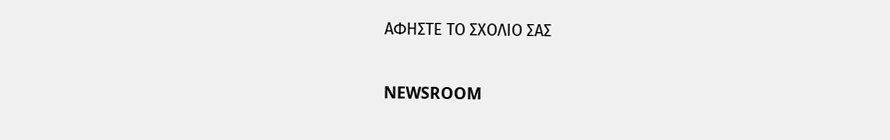ΑΦΗΣΤΕ ΤΟ ΣΧΟΛΙΟ ΣΑΣ

NEWSROOM